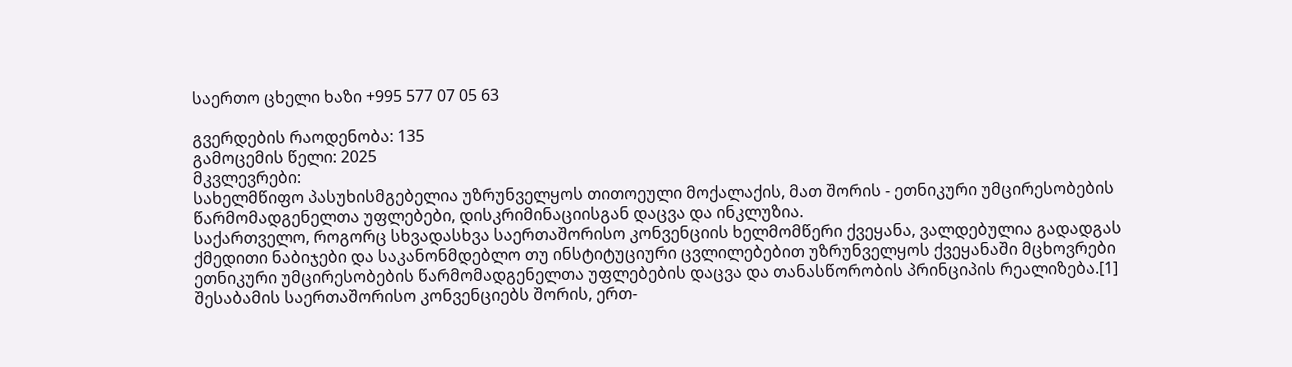საერთო ცხელი ხაზი +995 577 07 05 63

გვერდების რაოდენობა: 135
გამოცემის წელი: 2025
მკვლევრები:
სახელმწიფო პასუხისმგებელია უზრუნველყოს თითოეული მოქალაქის, მათ შორის - ეთნიკური უმცირესობების წარმომადგენელთა უფლებები, დისკრიმინაციისგან დაცვა და ინკლუზია.
საქართველო, როგორც სხვადასხვა საერთაშორისო კონვენციის ხელმომწერი ქვეყანა, ვალდებულია გადადგას ქმედითი ნაბიჯები და საკანონმდებლო თუ ინსტიტუციური ცვლილებებით უზრუნველყოს ქვეყანაში მცხოვრები ეთნიკური უმცირესობების წარმომადგენელთა უფლებების დაცვა და თანასწორობის პრინციპის რეალიზება.[1]
შესაბამის საერთაშორისო კონვენციებს შორის, ერთ-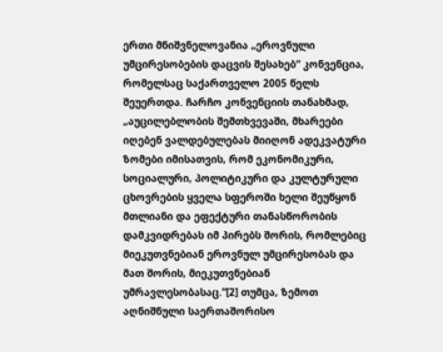ერთი მნიშვნელოვანია „ეროვნული უმცირესობების დაცვის შესახებ“ კონვენცია, რომელსაც საქართველო 2005 წელს შეუერთდა. ჩარჩო კონვენციის თანახმად, „აუცილებლობის შემთხვევაში, მხარეები იღებენ ვალდებულებას მიიღონ ადეკვატური ზომები იმისათვის, რომ ეკონომიკური, სოციალური, პოლიტიკური და კულტურული ცხოვრების ყველა სფეროში ხელი შეუწყონ მთლიანი და ეფექტური თანასწორობის დამკვიდრებას იმ პირებს შორის, რომლებიც მიეკუთვნებიან ეროვნულ უმცირესობას და მათ შორის, მიეკუთვნებიან უმრავლესობასაც.”[2] თუმცა, ზემოთ აღნიშნული საერთაშორისო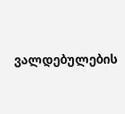ვალდებულების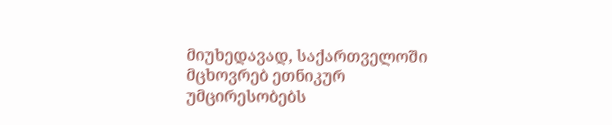მიუხედავად, საქართველოში მცხოვრებ ეთნიკურ უმცირესობებს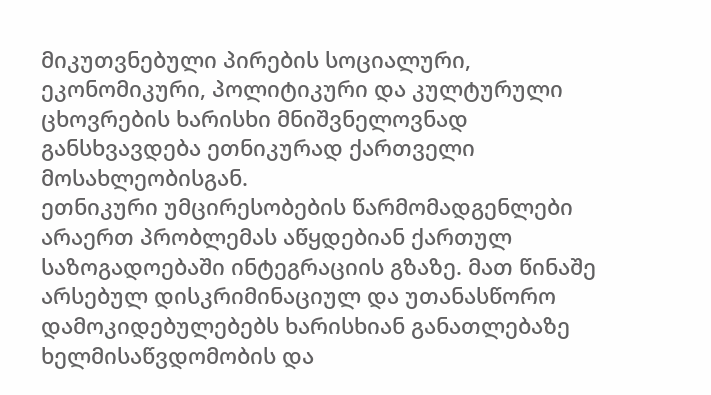მიკუთვნებული პირების სოციალური, ეკონომიკური, პოლიტიკური და კულტურული ცხოვრების ხარისხი მნიშვნელოვნად განსხვავდება ეთნიკურად ქართველი მოსახლეობისგან.
ეთნიკური უმცირესობების წარმომადგენლები არაერთ პრობლემას აწყდებიან ქართულ საზოგადოებაში ინტეგრაციის გზაზე. მათ წინაშე არსებულ დისკრიმინაციულ და უთანასწორო დამოკიდებულებებს ხარისხიან განათლებაზე ხელმისაწვდომობის და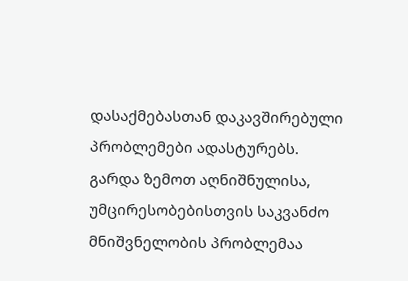დასაქმებასთან დაკავშირებული პრობლემები ადასტურებს.
გარდა ზემოთ აღნიშნულისა, უმცირესობებისთვის საკვანძო მნიშვნელობის პრობლემაა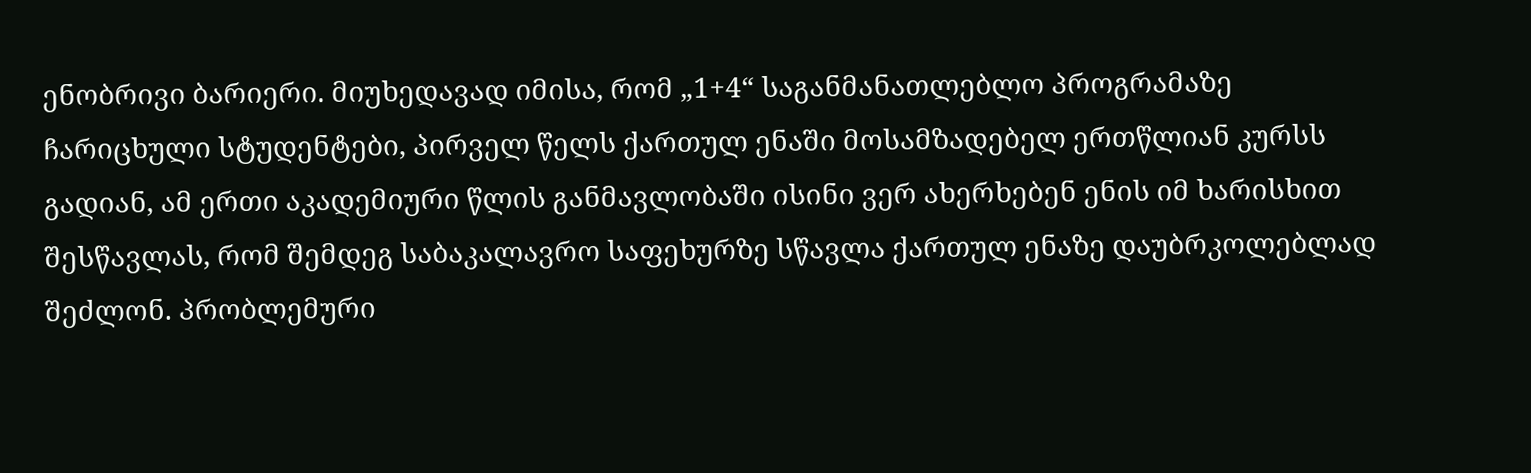ენობრივი ბარიერი. მიუხედავად იმისა, რომ „1+4“ საგანმანათლებლო პროგრამაზე ჩარიცხული სტუდენტები, პირველ წელს ქართულ ენაში მოსამზადებელ ერთწლიან კურსს გადიან, ამ ერთი აკადემიური წლის განმავლობაში ისინი ვერ ახერხებენ ენის იმ ხარისხით შესწავლას, რომ შემდეგ საბაკალავრო საფეხურზე სწავლა ქართულ ენაზე დაუბრკოლებლად შეძლონ. პრობლემური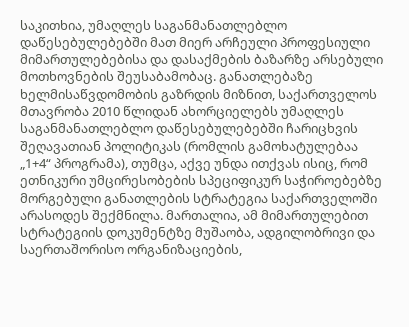საკითხია, უმაღლეს საგანმანათლებლო დაწესებულებებში მათ მიერ არჩეული პროფესიული მიმართულებებისა და დასაქმების ბაზარზე არსებული მოთხოვნების შეუსაბამობაც. განათლებაზე ხელმისაწვდომობის გაზრდის მიზნით, საქართველოს მთავრობა 2010 წლიდან ახორციელებს უმაღლეს საგანმანათლებლო დაწესებულებებში ჩარიცხვის შეღავათიან პოლიტიკას (რომლის გამოხატულებაა „1+4“ პროგრამა), თუმცა, აქვე უნდა ითქვას ისიც, რომ ეთნიკური უმცირესობების სპეციფიკურ საჭიროებებზე მორგებული განათლების სტრატეგია საქართველოში არასოდეს შექმნილა. მართალია, ამ მიმართულებით სტრატეგიის დოკუმენტზე მუშაობა, ადგილობრივი და საერთაშორისო ორგანიზაციების,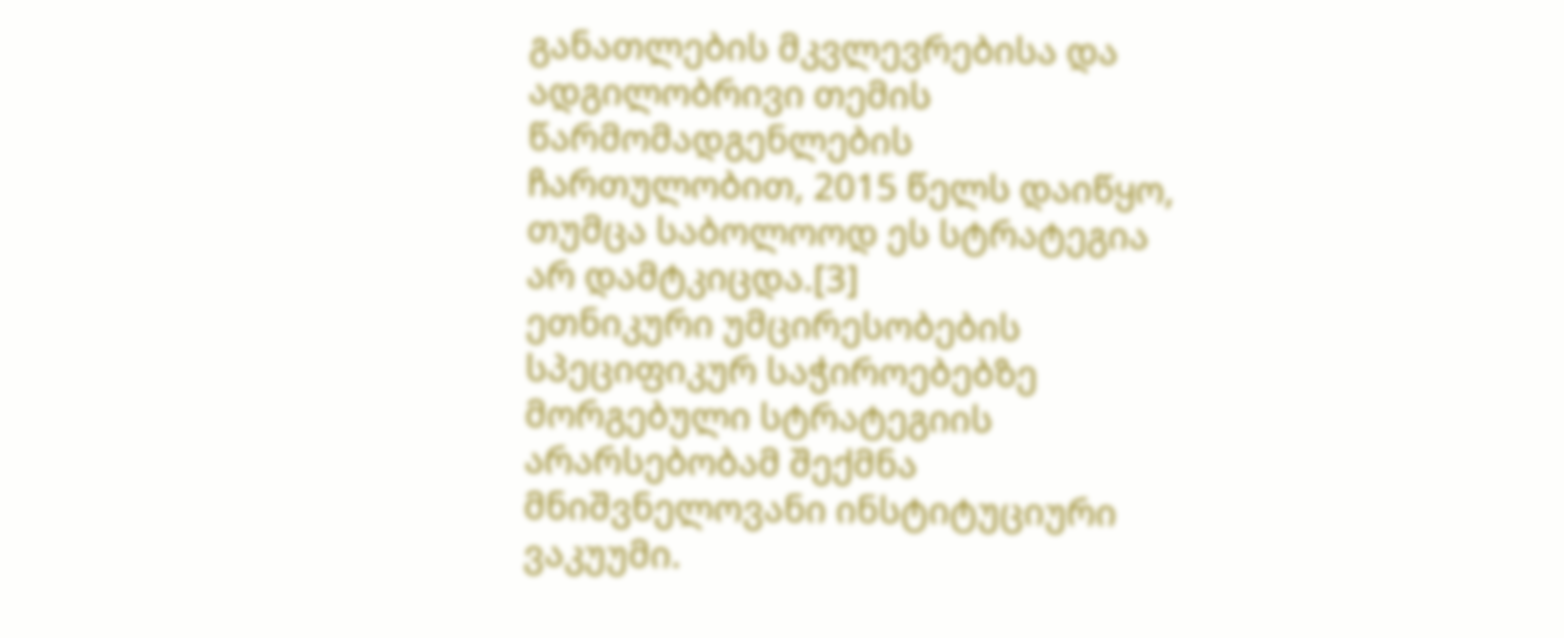განათლების მკვლევრებისა და ადგილობრივი თემის წარმომადგენლების ჩართულობით, 2015 წელს დაიწყო, თუმცა საბოლოოდ ეს სტრატეგია არ დამტკიცდა.[3]
ეთნიკური უმცირესობების სპეციფიკურ საჭიროებებზე მორგებული სტრატეგიის არარსებობამ შექმნა მნიშვნელოვანი ინსტიტუციური ვაკუუმი.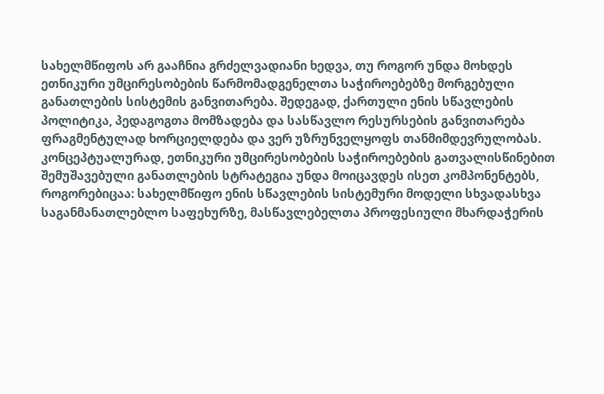სახელმწიფოს არ გააჩნია გრძელვადიანი ხედვა, თუ როგორ უნდა მოხდეს ეთნიკური უმცირესობების წარმომადგენელთა საჭიროებებზე მორგებული განათლების სისტემის განვითარება. შედეგად, ქართული ენის სწავლების პოლიტიკა, პედაგოგთა მომზადება და სასწავლო რესურსების განვითარება ფრაგმენტულად ხორციელდება და ვერ უზრუნველყოფს თანმიმდევრულობას. კონცეპტუალურად, ეთნიკური უმცირესობების საჭიროებების გათვალისწინებით შემუშავებული განათლების სტრატეგია უნდა მოიცავდეს ისეთ კომპონენტებს, როგორებიცაა: სახელმწიფო ენის სწავლების სისტემური მოდელი სხვადასხვა საგანმანათლებლო საფეხურზე, მასწავლებელთა პროფესიული მხარდაჭერის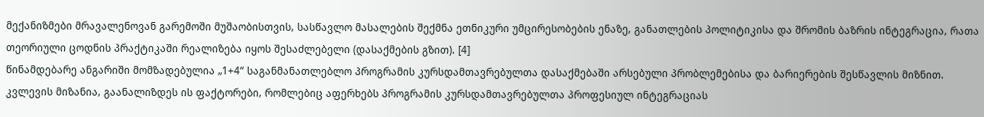მექანიზმები მრავალენოვან გარემოში მუშაობისთვის, სასწავლო მასალების შექმნა ეთნიკური უმცირესობების ენაზე, განათლების პოლიტიკისა და შრომის ბაზრის ინტეგრაცია, რათა თეორიული ცოდნის პრაქტიკაში რეალიზება იყოს შესაძლებელი (დასაქმების გზით). [4]
წინამდებარე ანგარიში მომზადებულია „1+4“ საგანმანათლებლო პროგრამის კურსდამთავრებულთა დასაქმებაში არსებული პრობლემებისა და ბარიერების შესწავლის მიზნით. კვლევის მიზანია, გაანალიზდეს ის ფაქტორები, რომლებიც აფერხებს პროგრამის კურსდამთავრებულთა პროფესიულ ინტეგრაციას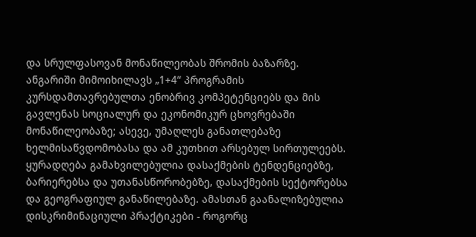და სრულფასოვან მონაწილეობას შრომის ბაზარზე. ანგარიში მიმოიხილავს „1+4“ პროგრამის კურსდამთავრებულთა ენობრივ კომპეტენციებს და მის გავლენას სოციალურ და ეკონომიკურ ცხოვრებაში მონაწილეობაზე; ასევე, უმაღლეს განათლებაზე ხელმისაწვდომობასა და ამ კუთხით არსებულ სირთულეებს. ყურადღება გამახვილებულია დასაქმების ტენდენციებზე, ბარიერებსა და უთანასწორობებზე, დასაქმების სექტორებსა და გეოგრაფიულ განაწილებაზე. ამასთან გაანალიზებულია დისკრიმინაციული პრაქტიკები - როგორც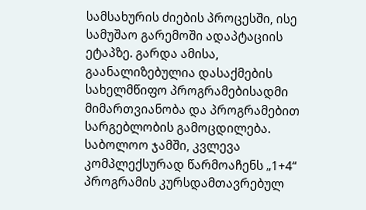სამსახურის ძიების პროცესში, ისე სამუშაო გარემოში ადაპტაციის ეტაპზე. გარდა ამისა, გაანალიზებულია დასაქმების სახელმწიფო პროგრამებისადმი მიმართვიანობა და პროგრამებით სარგებლობის გამოცდილება. საბოლოო ჯამში, კვლევა კომპლექსურად წარმოაჩენს „1+4“ პროგრამის კურსდამთავრებულ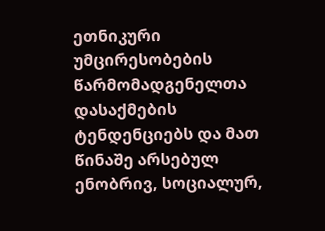ეთნიკური უმცირესობების წარმომადგენელთა დასაქმების ტენდენციებს და მათ წინაშე არსებულ ენობრივ, სოციალურ,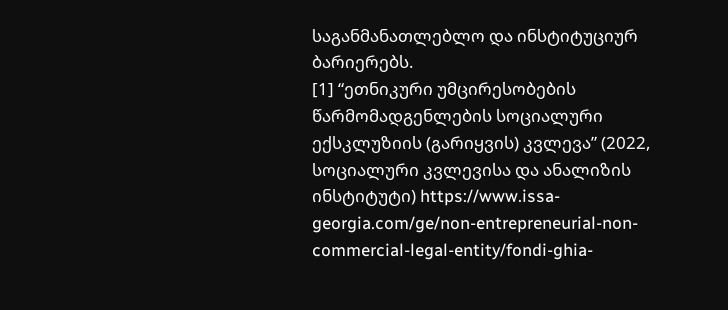საგანმანათლებლო და ინსტიტუციურ ბარიერებს.
[1] “ეთნიკური უმცირესობების წარმომადგენლების სოციალური ექსკლუზიის (გარიყვის) კვლევა” (2022, სოციალური კვლევისა და ანალიზის ინსტიტუტი) https://www.issa-georgia.com/ge/non-entrepreneurial-non-commercial-legal-entity/fondi-ghia-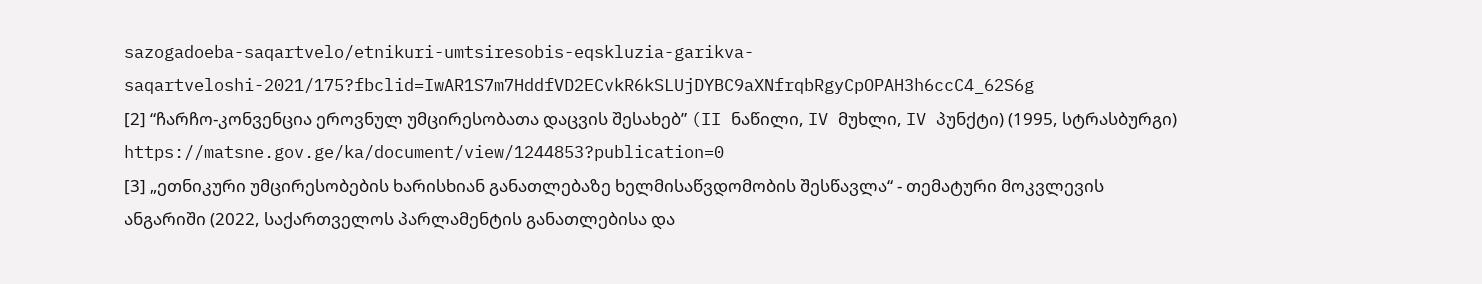sazogadoeba-saqartvelo/etnikuri-umtsiresobis-eqskluzia-garikva-saqartveloshi-2021/175?fbclid=IwAR1S7m7HddfVD2ECvkR6kSLUjDYBC9aXNfrqbRgyCpOPAH3h6ccC4_62S6g
[2] “ჩარჩო-კონვენცია ეროვნულ უმცირესობათა დაცვის შესახებ” (II ნაწილი, IV მუხლი, IV პუნქტი) (1995, სტრასბურგი) https://matsne.gov.ge/ka/document/view/1244853?publication=0
[3] „ეთნიკური უმცირესობების ხარისხიან განათლებაზე ხელმისაწვდომობის შესწავლა“ - თემატური მოკვლევის ანგარიში (2022, საქართველოს პარლამენტის განათლებისა და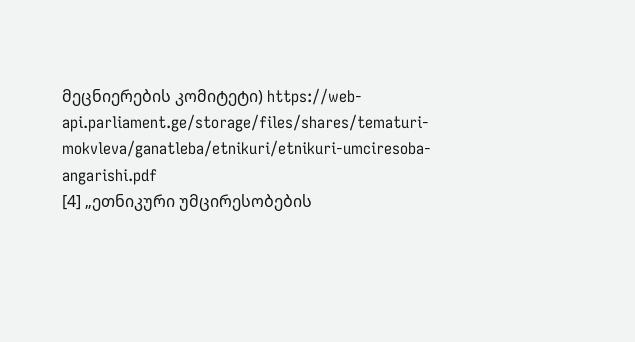მეცნიერების კომიტეტი) https://web-api.parliament.ge/storage/files/shares/tematuri-mokvleva/ganatleba/etnikuri/etnikuri-umciresoba-angarishi.pdf
[4] „ეთნიკური უმცირესობების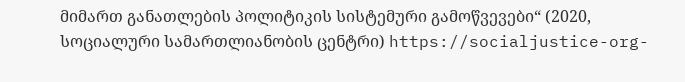მიმართ განათლების პოლიტიკის სისტემური გამოწვევები“ (2020, სოციალური სამართლიანობის ცენტრი) https://socialjustice-org-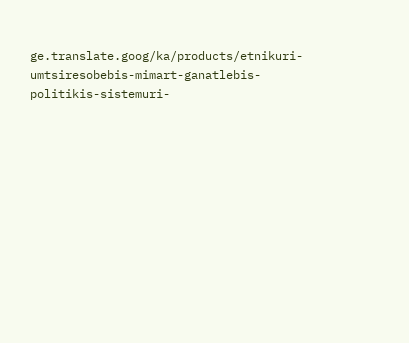ge.translate.goog/ka/products/etnikuri-umtsiresobebis-mimart-ganatlebis-politikis-sistemuri-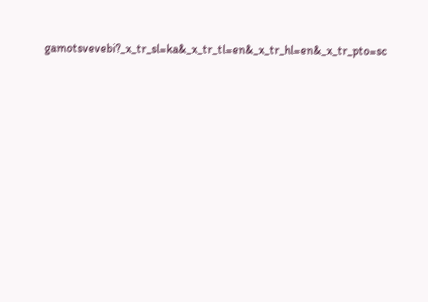gamotsvevebi?_x_tr_sl=ka&_x_tr_tl=en&_x_tr_hl=en&_x_tr_pto=sc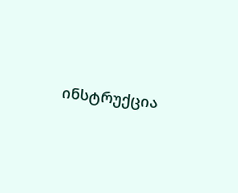ინსტრუქცია